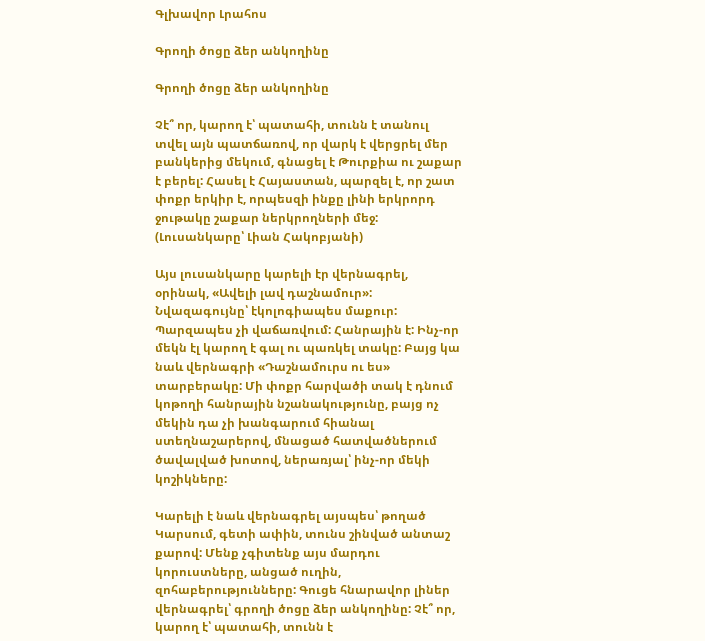Գլխավոր Լրահոս

Գրողի ծոցը ձեր անկողինը

Գրողի ծոցը ձեր անկողինը

Չէ՞ որ, կարող է՝ պատահի, տունն է տանուլ տվել այն պատճառով, որ վարկ է վերցրել մեր բանկերից մեկում, գնացել է Թուրքիա ու շաքար է բերել: Հասել է Հայաստան, պարզել է, որ շատ փոքր երկիր է, որպեսզի ինքը լինի երկրորդ ջութակը շաքար ներկրողների մեջ:
(Լուսանկարը՝ Լիան Հակոբյանի)

Այս լուսանկարը կարելի էր վերնագրել, օրինակ, «Ավելի լավ դաշնամուր»: Նվազագույնը՝ էկոլոգիապես մաքուր: Պարզապես չի վաճառվում: Հանրային է: Ինչ-որ մեկն էլ կարող է գալ ու պառկել տակը: Բայց կա նաև վերնագրի «Դաշնամուրս ու ես» տարբերակը: Մի փոքր հարվածի տակ է դնում կոթողի հանրային նշանակությունը, բայց ոչ մեկին դա չի խանգարում հիանալ ստեղնաշարերով, մնացած հատվածներում ծավալված խոտով, ներառյալ՝ ինչ-որ մեկի կոշիկները:

Կարելի է նաև վերնագրել այսպես՝ թողած Կարսում, գետի ափին, տունս շինված անտաշ քարով: Մենք չգիտենք այս մարդու կորուստները, անցած ուղին, զոհաբերությունները: Գուցե հնարավոր լիներ վերնագրել՝ գրողի ծոցը ձեր անկողինը: Չէ՞ որ, կարող է՝ պատահի, տունն է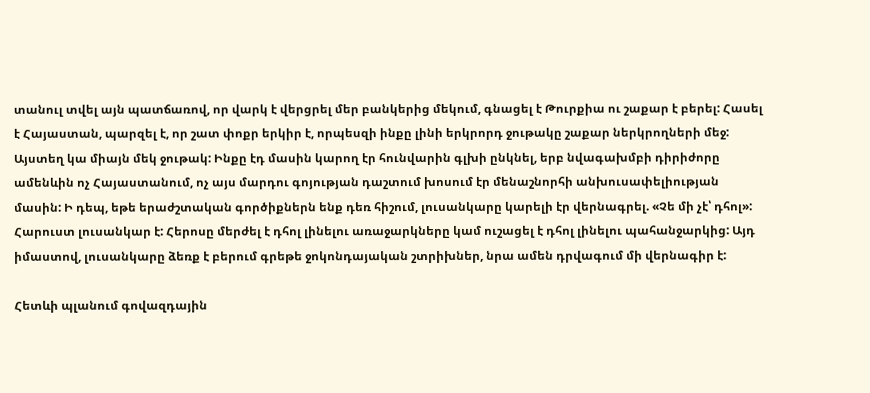տանուլ տվել այն պատճառով, որ վարկ է վերցրել մեր բանկերից մեկում, գնացել է Թուրքիա ու շաքար է բերել: Հասել է Հայաստան, պարզել է, որ շատ փոքր երկիր է, որպեսզի ինքը լինի երկրորդ ջութակը շաքար ներկրողների մեջ: Այստեղ կա միայն մեկ ջութակ: Ինքը էդ մասին կարող էր հունվարին գլխի ընկնել, երբ նվագախմբի դիրիժորը ամենևին ոչ Հայաստանում, ոչ այս մարդու գոյության դաշտում խոսում էր մենաշնորհի անխուսափելիության մասին: Ի դեպ, եթե երաժշտական գործիքներն ենք դեռ հիշում, լուսանկարը կարելի էր վերնագրել. «Չե մի չէ՝ դհոլ»: Հարուստ լուսանկար է: Հերոսը մերժել է դհոլ լինելու առաջարկները կամ ուշացել է դհոլ լինելու պահանջարկից: Այդ իմաստով, լուսանկարը ձեռք է բերում գրեթե ջոկոնդայական շտրիխներ, նրա ամեն դրվագում մի վերնագիր է:

Հետևի պլանում գովազդային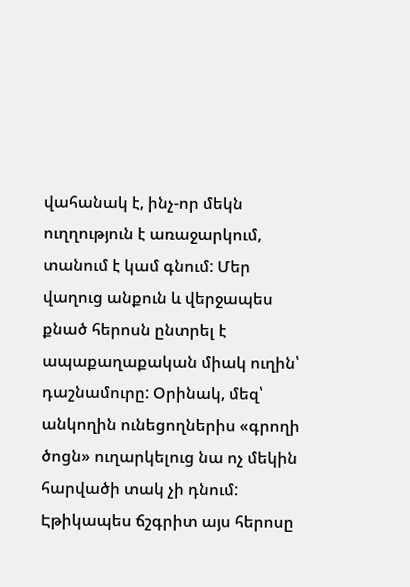վահանակ է, ինչ-որ մեկն ուղղություն է առաջարկում, տանում է կամ գնում: Մեր վաղուց անքուն և վերջապես քնած հերոսն ընտրել է ապաքաղաքական միակ ուղին՝ դաշնամուրը: Օրինակ, մեզ՝ անկողին ունեցողներիս «գրողի ծոցն» ուղարկելուց նա ոչ մեկին հարվածի տակ չի դնում: Էթիկապես ճշգրիտ այս հերոսը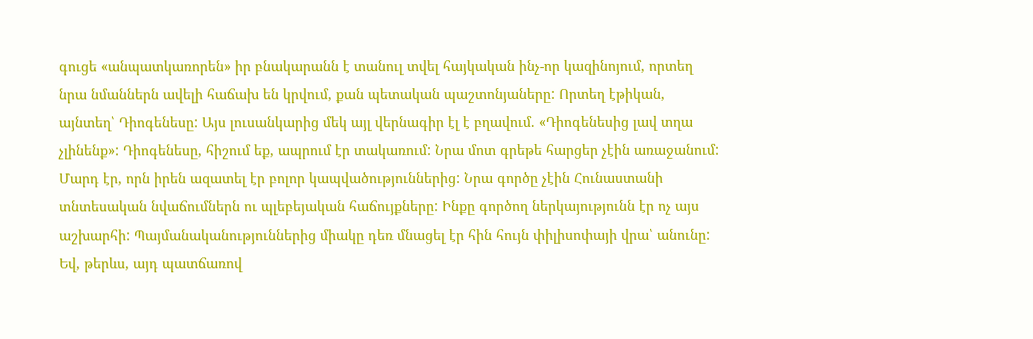գուցե «անպատկառորեն» իր բնակարանն է տանուլ տվել հայկական ինչ-որ կազինոյում, որտեղ նրա նմաններն ավելի հաճախ են կրվում, քան պետական պաշտոնյաները: Որտեղ էթիկան, այնտեղ՝ Դիոգենեսը: Այս լուսանկարից մեկ այլ վերնագիր էլ է բղավում. «Դիոգենեսից լավ տղա չլինենք»: Դիոգենեսը, հիշում եք, ապրում էր տակառում: Նրա մոտ գրեթե հարցեր չէին առաջանում: Մարդ էր, որն իրեն ազատել էր բոլոր կապվածություններից: Նրա գործը չէին Հունաստանի տնտեսական նվաճումներն ու պլեբեյական հաճույքները: Ինքը գործող ներկայությունն էր ոչ այս աշխարհի: Պայմանականություններից միակը դեռ մնացել էր հին հույն փիլիսոփայի վրա՝ անունը: Եվ, թերևս, այդ պատճառով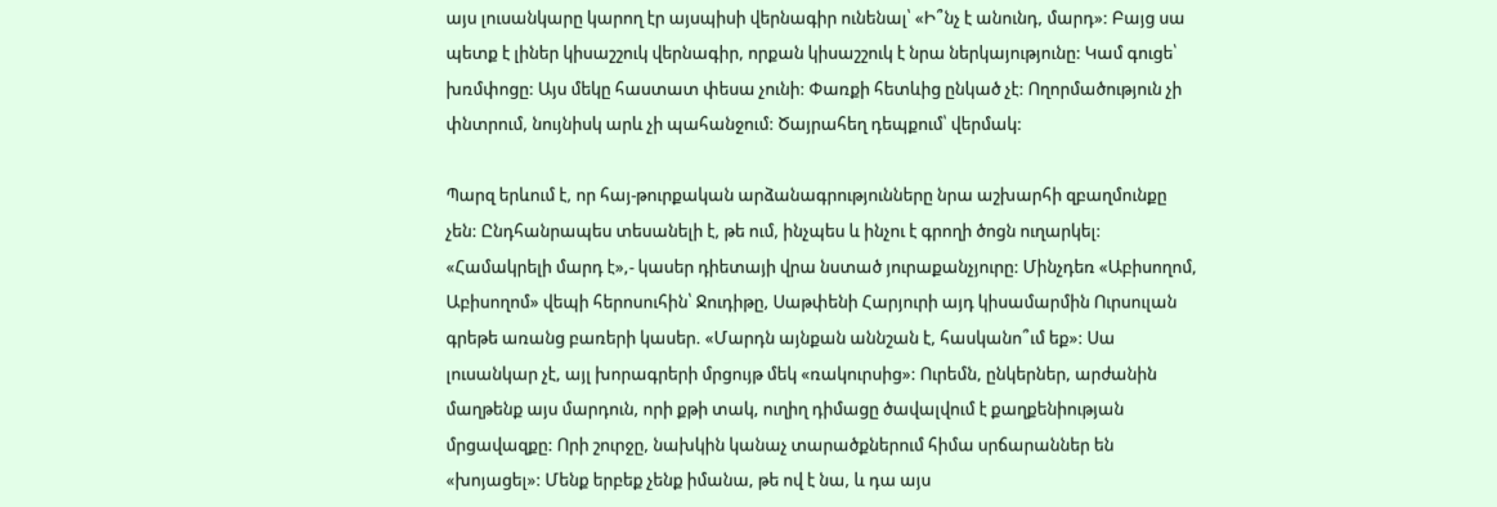այս լուսանկարը կարող էր այսպիսի վերնագիր ունենալ՝ «Ի՞նչ է անունդ, մարդ»: Բայց սա պետք է լիներ կիսաշշուկ վերնագիր, որքան կիսաշշուկ է նրա ներկայությունը: Կամ գուցե՝ խռմփոցը: Այս մեկը հաստատ փեսա չունի: Փառքի հետևից ընկած չէ: Ողորմածություն չի փնտրում, նույնիսկ արև չի պահանջում: Ծայրահեղ դեպքում՝ վերմակ:

Պարզ երևում է, որ հայ-թուրքական արձանագրությունները նրա աշխարհի զբաղմունքը չեն: Ընդհանրապես տեսանելի է, թե ում, ինչպես և ինչու է գրողի ծոցն ուղարկել: «Համակրելի մարդ է»,- կասեր դիետայի վրա նստած յուրաքանչյուրը: Մինչդեռ «Աբիսողոմ, Աբիսողոմ» վեպի հերոսուհին՝ Ջուդիթը, Սաթփենի Հարյուրի այդ կիսամարմին Ուրսուլան գրեթե առանց բառերի կասեր. «Մարդն այնքան աննշան է, հասկանո՞ւմ եք»: Սա լուսանկար չէ, այլ խորագրերի մրցույթ մեկ «ռակուրսից»: Ուրեմն, ընկերներ, արժանին մաղթենք այս մարդուն, որի քթի տակ, ուղիղ դիմացը ծավալվում է քաղքենիության մրցավազքը: Որի շուրջը, նախկին կանաչ տարածքներում հիմա սրճարաններ են «խոյացել»: Մենք երբեք չենք իմանա, թե ով է նա, և դա այս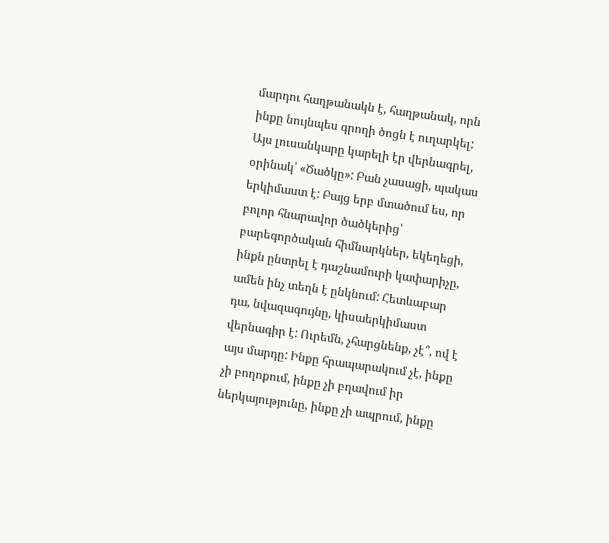մարդու հաղթանակն է, հաղթանակ, որն ինքը նույնպես գրողի ծոցն է ուղարկել: Այս լուսանկարը կարելի էր վերնագրել, օրինակ՝ «Ծածկը»: Բան չասացի, պակաս երկիմաստ է: Բայց երբ մտածում ես, որ բոլոր հնարավոր ծածկերից՝ բարեգործական հիմնարկներ, եկեղեցի, ինքն ընտրել է դաշնամուրի կափարիչը, ամեն ինչ տեղն է ընկնում: Հետևաբար դա, նվազագույնը, կիսաերկիմաստ վերնագիր է: Ուրեմն, չհարցնենք, չէ՞, ով է այս մարդը: Ինքը հրապարակում չէ, ինքը չի բողոքում, ինքը չի բղավում իր ներկայությունը, ինքը չի ապրում, ինքը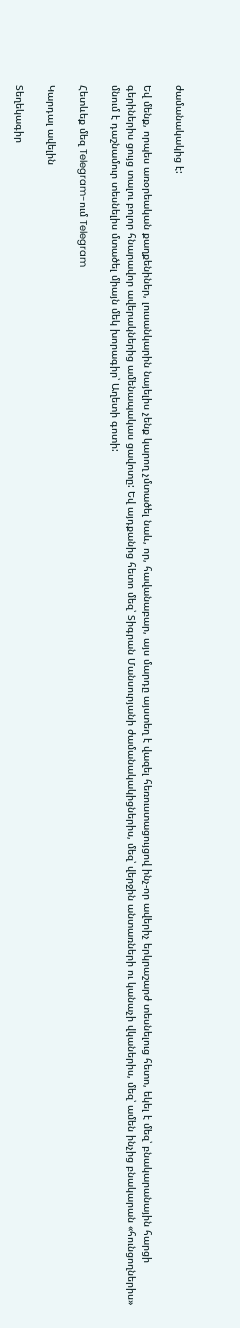ժամանակակից է:

Եվ մենք, որպես առօրեական քաղքենիներ, լուսանկարին նայելիս չենք կարող չմտածել նաև, որ, հավանաբար, այս մարդը այստեղ է վազել հեռուստացույցով ինչ-որ ավերիչ երկրաշարժ տեսնելուց հետո, եկել է մեզ՝ բնակարանային հարցի գերիներիս ցույց տալու բոլոր հնարավոր ավերակներից ամենապակաս ցավոտը: Եվ այդքանից հետո մեզ՝ Տիգրան Մանսուրյանի ժամանակակիցներիս, մեզ՝ վերջին անտառների ու կանաչի վկաներիս, մեզ՝ ամեն ինչից բնակարան «հունցողներիս» մնում է դաշնամուր տեսնելիս մտածել միայն մեկ խորագիր՝ Աղետի գոտի:

Հետևեք մեզ Telegram-ում Telegram

Կարդալ ավելին

Տեղեկագիր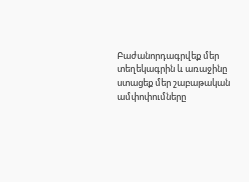Բաժանորդագրվեք մեր տեղեկագրին և առաջինը ստացեք մեր շաբաթական ամփոփումները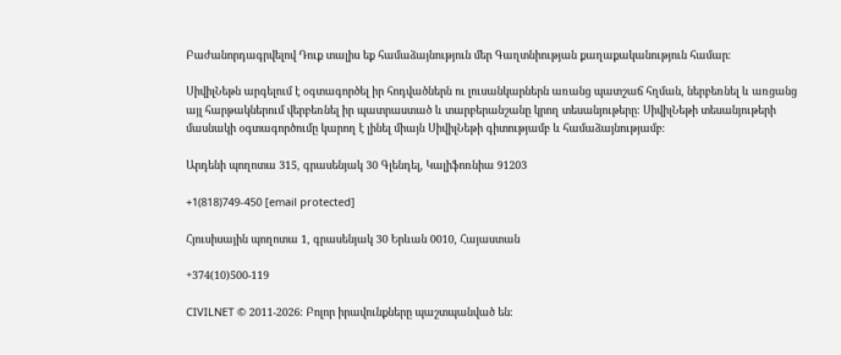Բաժանորդագրվելով Դուք տալիս եք համաձայնություն մեր Գաղտնիության քաղաքականություն համար։

ՍիվիլՆեթն արգելում է օգտագործել իր հոդվածներն ու լուսանկարներն առանց պատշաճ հղման, ներբեռնել և առցանց այլ հարթակներում վերբեռնել իր պատրաստած և տարբերանշանը կրող տեսանյութերը։ ՍիվիլՆեթի տեսանյութերի մասնակի օգտագործումը կարող է լինել միայն ՍիվիլՆեթի գիտությամբ և համաձայնությամբ։

Արդենի պողոտա 315, գրասենյակ 30 Գլենդել, Կալիֆոռնիա 91203

+1(818)749-450 [email protected]

Հյուսիսային պողոտա 1, գրասենյակ 30 Երևան 0010, Հայաստան

+374(10)500-119

CIVILNET © 2011-2026։ Բոլոր իրավունքները պաշտպանված են։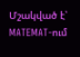Մշակված է՝ MATEMAT-ում